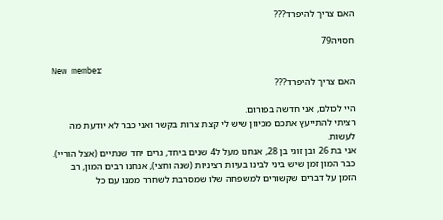האם צריך להיפרד???

חסויה79

New member
האם צריך להיפרד???

היי לכולם, אני חדשה בפורום.
רציתי להתייעץ אתכם מכיוון שיש לי קצת צרות בקשר ואני כבר לא יודעת מה לעשות.
אני בת 26 ובן זוגי בן 28, אנחנו מעל ל4 שנים ביחד, גרים יחד שנתיים (אצל הוריי).
כבר המון זמן שיש ביני לבינו בעיות רציניות (שנה וחצי), אנחנו רבים המון, רב הזמן על דברים שקשורים למשפחה שלו שמסרבת לשחרר ממנו עם כל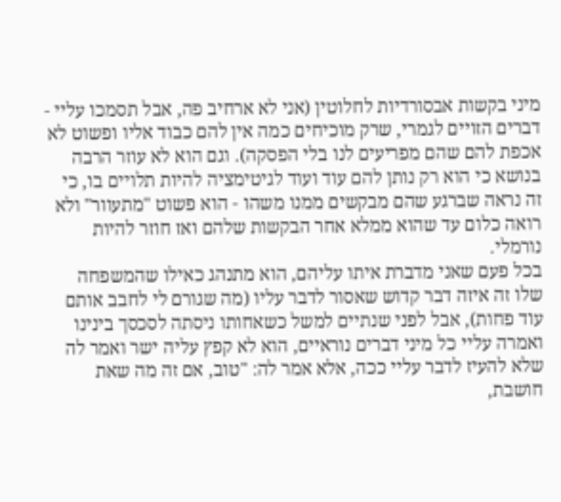מיני בקשות אבסורדיות לחלוטין (אני לא ארחיב פה, אבל תסמכו עליי - דברים הזויים לגמרי, שרק מוכיחים כמה אין להם כבוד אליו ופשוט לא אכפת להם שהם מפריעים לנו בלי הפסקה). וגם הוא לא עוזר הרבה בנושא כי הוא רק נותן להם עוד ועוד לגיטימציה להיות תלויים בו, כי זה נראה שברגע שהם מבקשים ממנו משהו - הוא פשוט "מתעוור" ולא רואה כלום עד שהוא ממלא אחר הבקשות שלהם ואז חוזר להיות נורמלי.
בכל פעם שאני מדברת איתו עליהם, הוא מתנהג כאילו שהמשפחה שלו זה איזה דבר קדוש שאסור לדבר עליו (מה שגורם לי לחבב אותם עוד פחות), אבל לפני שנתיים למשל כשאחותו ניסתה לסכסך בינינו ואמרה עליי כל מיני דברים נוראיים, הוא לא קפץ עליה ישר ואמר לה שלא להעיז לדבר עליי ככה, אלא אמר לה: "טוב, אם זה מה שאת חושבת,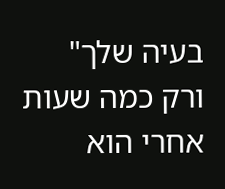בעיה שלך" ורק כמה שעות אחרי הוא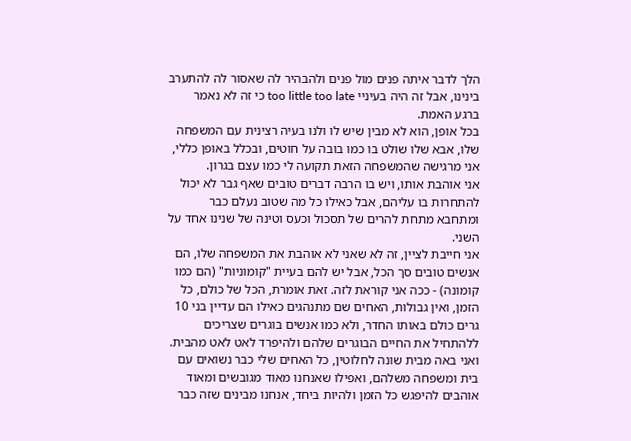הלך לדבר איתה פנים מול פנים ולהבהיר לה שאסור לה להתערב בינינו, אבל זה היה בעיניי too little too late כי זה לא נאמר ברגע האמת.
בכל אופן, הוא לא מבין שיש לו ולנו בעיה רצינית עם המשפחה שלו, אבא שלו שולט בו כמו בובה על חוטים, ובכלל באופן כללי, אני מרגישה שהמשפחה הזאת תקועה לי כמו עצם בגרון.
אני אוהבת אותו, ויש בו הרבה דברים טובים שאף גבר לא יכול להתחרות בו עליהם, אבל כאילו כל מה שטוב נעלם כבר ומתחבא מתחת להרים של תסכול וכעס וטינה של שנינו אחד על השני.
אני חייבת לציין, זה לא שאני לא אוהבת את המשפחה שלו, הם אנשים טובים סך הכל, אבל יש להם בעיית "קומוניות" (הם כמו קומונה) - ככה אני קוראת לזה. זאת אומרת, הכל של כולם, כל הזמן, ואין גבולות, האחים שם מתנהגים כאילו הם עדיין בני 10 גרים כולם באותו החדר, ולא כמו אנשים בוגרים שצריכים ללהתחיל את החיים הבוגרים שלהם ולהיפרד לאט לאט מהבית. ואני באה מבית שונה לחלוטין, כל האחים שלי כבר נשואים עם בית ומשפחה משלהם, ואפילו שאנחנו מאוד מגובשים ומאוד אוהבים להיפגש כל הזמן ולהיות ביחד, אנחנו מבינים שזה כבר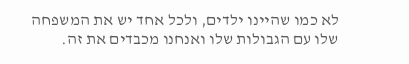לא כמו שהיינו ילדים, ולכל אחד יש את המשפחה שלו עם הגבולות שלו ואנחנו מכבדים את זה.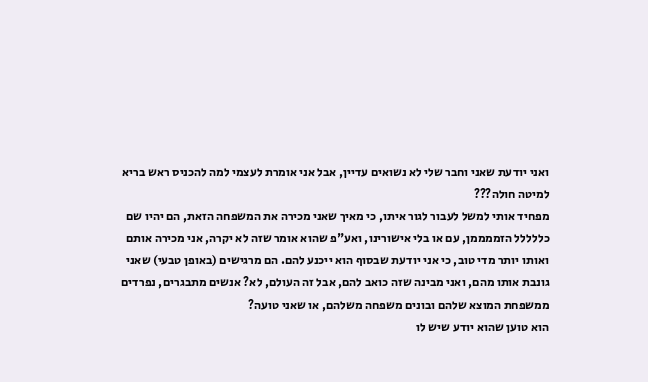ואני יודעת שאני וחבר שלי לא נשואים עדיין, אבל אני אומרת לעצמי למה להכניס ראש בריא למיטה חולה???
מפחיד אותי למשל לעבור לגור איתו, כי מאיך שאני מכירה את המשפחה הזאת, הם יהיו שם כללללל הזממממן, עם או בלי אישורינו, ואע"פ שהוא אומר שזה לא יקרה, אני מכירה אותם ואותו יותר מדי טוב, כי אני יודעת שבסוף הוא ייכנע להם. הם מרגישים (באופן טבעי) שאני גונבת אותו מהם, ואני מבינה שזה כואב להם, אבל זה העולם, לא? אנשים מתבגרים, נפרדים ממשפחת המוצא שלהם ובונים משפחה משלהם, או שאני טועה?
הוא טוען שהוא יודע שיש לו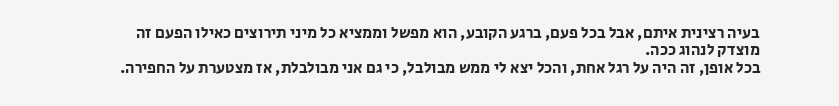בעיה רצינית איתם, אבל בכל פעם, ברגע הקובע, הוא מפשל וממציא כל מיני תירוצים כאילו הפעם זה מוצדק לנהוג ככה.
בכל אופן, זה היה על רגל אחת, והכל יצא לי ממש מבולבל, כי גם אני מבולבלת, אז מצטערת על החפירה.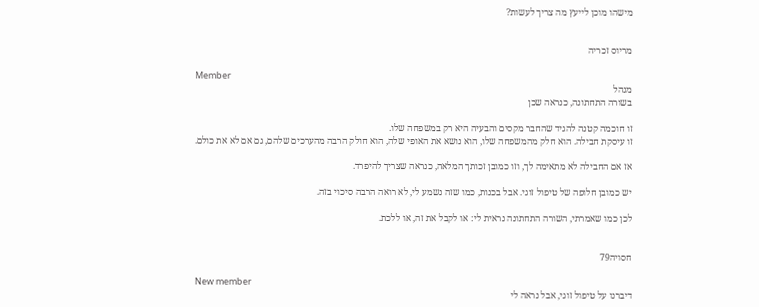מישהו מוכן לייעץ מה צריך לעשות?


מריוס זכריה

Member
מנהל
בשורה התחתונה, כנראה שכן

זו חוכמה קטנה להגיד שהחבר מקסים והבעיה היא רק במשפחה שלו.
זו עיסקת חבילה. הוא חלק מהמשפחה שלו, הוא נושא את האופי שלה, הוא חולק הרבה מהערכים שלהם, גם אם לא את כולם.

אז אם החבילה לא מתאימה לך, וזו כמובן זכותך המלאה, כנראה שצריך להיפרד.

יש כמובן חלופה של טיפול זוגי. אבל בכנות, כמו שזה נשמע לי, לא רואה הרבה סיכוי בזה.

לכן כמו שאמרתי, השורה התחתונה נראית לי: או לקבל את זה, או ללכת.


חסויה79

New member
דיברנו על טיפול זוגי, אבל נראה לי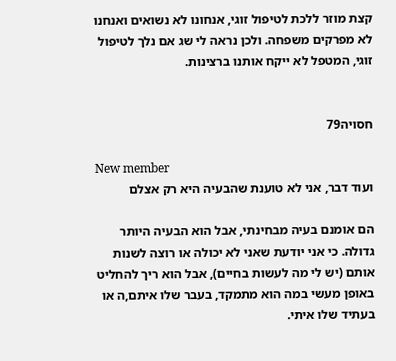קצת מוזר ללכת לטיפול זוגי, אנחונו לא נשואים ואנחנו לא מפרקים משפחה. ולכן נראה לי שג אם נלך לטיפול זוגי, המטפל לא ייקח אותנו ברצינות.


חסויה79

New member
ועוד דבר, אני לא טוענת שהבעיה היא רק אצלם

הם אומנם בעיה מבחינתי, אבל הוא הבעיה היותר גדולה. כי אני יודעת שאני לא יכולה או רוצה לשנות אותם (יש לי מה לעשות בחיים), אבל הוא ריך להחליט באופן מעשי במה הוא מתמקד, בעבר שלו איתם,ה או בעתיד שלו איתי.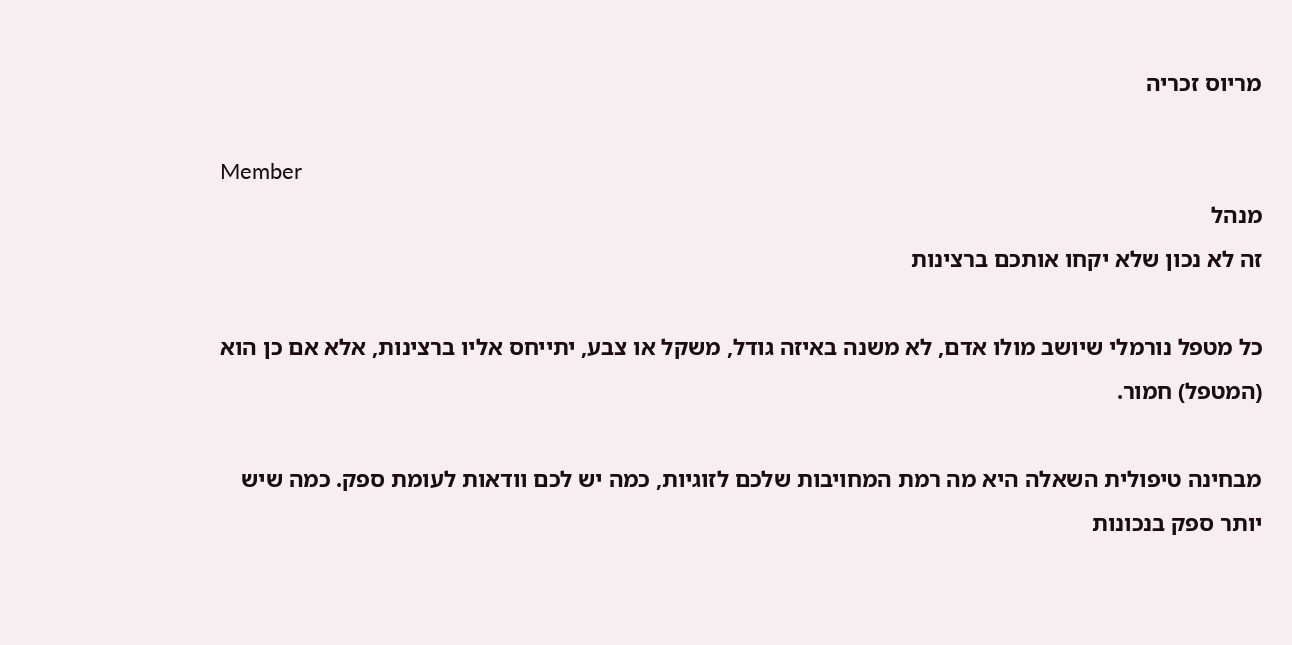מריוס זכריה

Member
מנהל
זה לא נכון שלא יקחו אותכם ברצינות

כל מטפל נורמלי שיושב מולו אדם, לא משנה באיזה גודל, משקל או צבע, יתייחס אליו ברצינות, אלא אם כן הוא (המטפל) חמור.

מבחינה טיפולית השאלה היא מה רמת המחויבות שלכם לזוגיות, כמה יש לכם וודאות לעומת ספק. כמה שיש יותר ספק בנכונות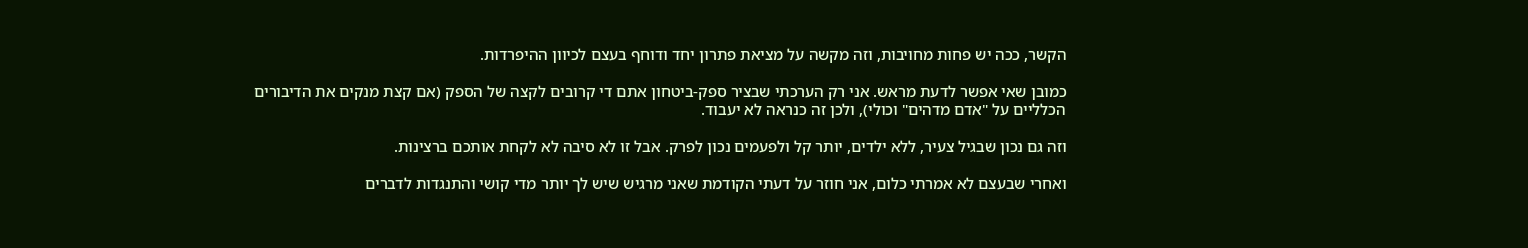הקשר, ככה יש פחות מחויבות, וזה מקשה על מציאת פתרון יחד ודוחף בעצם לכיוון ההיפרדות.

כמובן שאי אפשר לדעת מראש. אני רק הערכתי שבציר ספק-ביטחון אתם די קרובים לקצה של הספק (אם קצת מנקים את הדיבורים הכלליים על "אדם מדהים" וכולי), ולכן זה כנראה לא יעבוד.

וזה גם נכון שבגיל צעיר, ללא ילדים, יותר קל ולפעמים נכון לפרק. אבל זו לא סיבה לא לקחת אותכם ברצינות.

ואחרי שבעצם לא אמרתי כלום, אני חוזר על דעתי הקודמת שאני מרגיש שיש לך יותר מדי קושי והתנגדות לדברים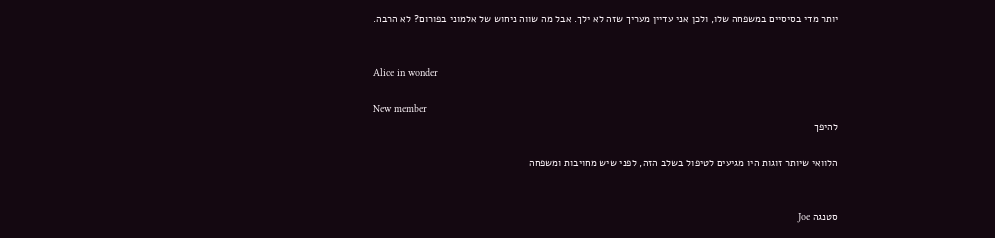יותר מדי בסיסיים במשפחה שלו, ולכן אני עדיין מעריך שזה לא ילך. אבל מה שווה ניחוש של אלמוני בפורום? לא הרבה.


Alice in wonder

New member
להיפך

הלוואי שיותר זוגות היו מגיעים לטיפול בשלב הזה, לפני שיש מחויבות ומשפחה


סטנגה Joe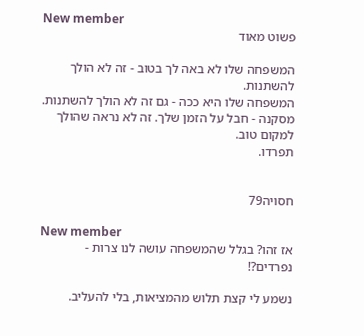New member
פשוט מאוד

המשפחה שלו לא באה לך בטוב - זה לא הולך להשתנות.
המשפחה שלו היא ככה - גם זה לא הולך להשתנות.
מסקנה - חבל על הזמן שלך. זה לא נראה שהולך למקום טוב.
תפרדו.


חסויה79

New member
אז זהו? בגלל שהמשפחה עושה לנו צרות - נפרדים?!

נשמע לי קצת תלוש מהמציאות, בלי להעליב.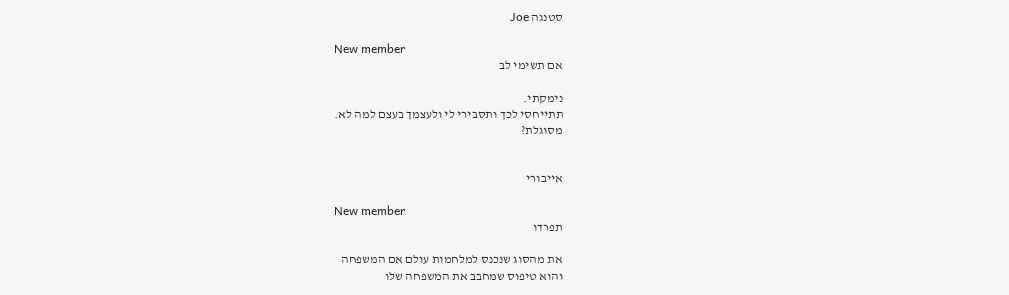סטנגה Joe

New member
אם תשימי לב

נימקתי.
תתייחסי לכך ותסבירי לי ולעצמך בעצם למה לא.
מסוגלת?


אייבורי

New member
תפרדו

את מהסוג שנכנס למלחמות עולם אם המשפחה
והוא טיפוס שמחבב את המשפחה שלו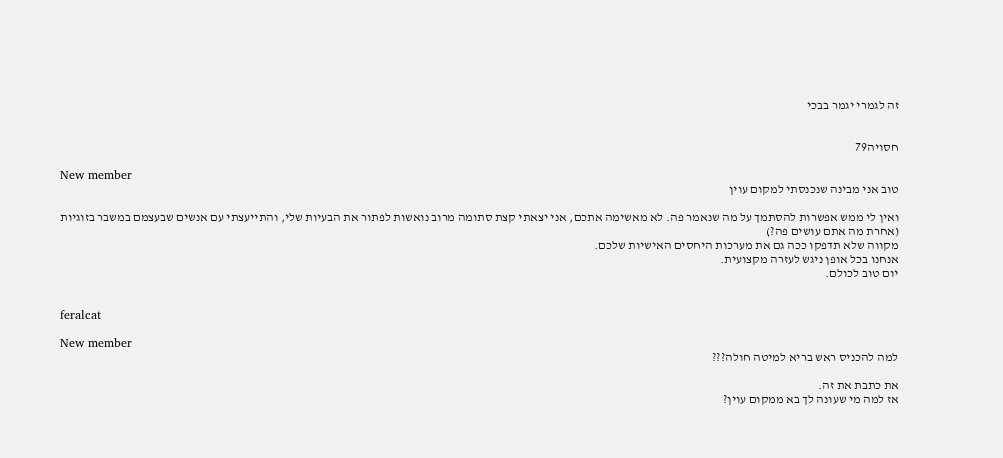זה לגמרי יגמר בבכי


חסויה79

New member
טוב אני מבינה שנכנסתי למקום עוין

ואין לי ממש אפשרות להסתמך על מה שנאמר פה. לא מאשימה אתכם, אני יצאתי קצת סתומה מרוב נואשות לפתור את הבעיות שלי, והתייעצתי עם אנשים שבעצמם במשבר בזוגיות (אחרת מה אתם עושים פה?)
מקווה שלא תדפקו ככה גם את מערכות היחסים האישיות שלכם.
אנחנו בכל אופן ניגש לעזרה מקצועית.
יום טוב לכולם.


feralcat

New member
למה להכניס ראש בריא למיטה חולה???

את כתבת את זה.
אז למה מי שעונה לך בא ממקום עוין?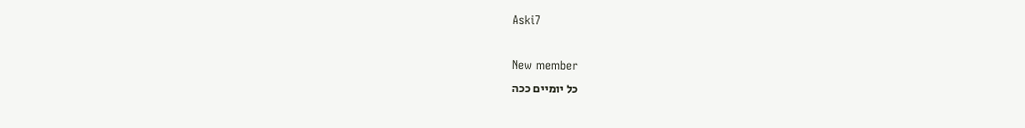Aski7

New member
כל יומיים ככה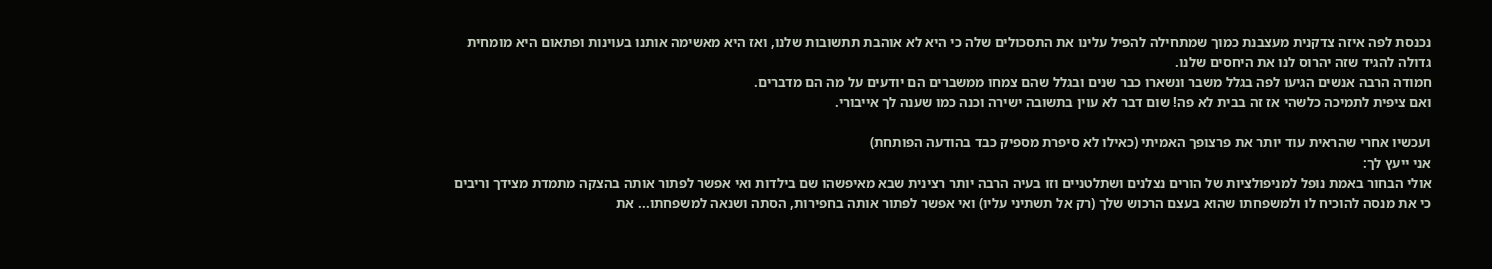נכנסת לפה איזה צדקנית מעצבנת כמוך שמתחילה להפיל עלינו את התסכולים שלה כי היא לא אוהבת תתשובות שלנו, ואז היא מאשימה אותנו בעוינות ופתאום היא מומחית גדולה להגיד שזה יהרוס לנו את היחסים שלנו.
חמודה הרבה אנשים הגיעו לפה בגלל משבר ונשארו כבר שנים ובגלל שהם צמחו ממשברים הם יודעים על מה הם מדברים.
ואם ציפית לתמיכה כלשהי אז זה בבית לא פה! שום דבר לא עוין בתשובה ישירה וכנה כמו שענה לך אייבורי.

ועכשיו אחרי שהראית עוד יותר את פרצופך האמיתי (כאילו לא סיפרת מספיק כבד בהודעה הפותחת)
אני ייעץ לך:
אולי הבחור באמת נופל למניפולציות של הורים נצלנים ושתלטניים וזו בעיה הרבה יותר רצינית שבא מאיפשהו שם בילדות ואי אפשר לפתור אותה בהצקה מתמדת מצידך וריבים כי את מנסה להוכיח לו ולמשפחתו שהוא בעצם הרכוש שלך (רק אל תשתיני עליו) ואי אפשר לפתור אותה בחפירות, הסתה ושנאה למשפחתו... את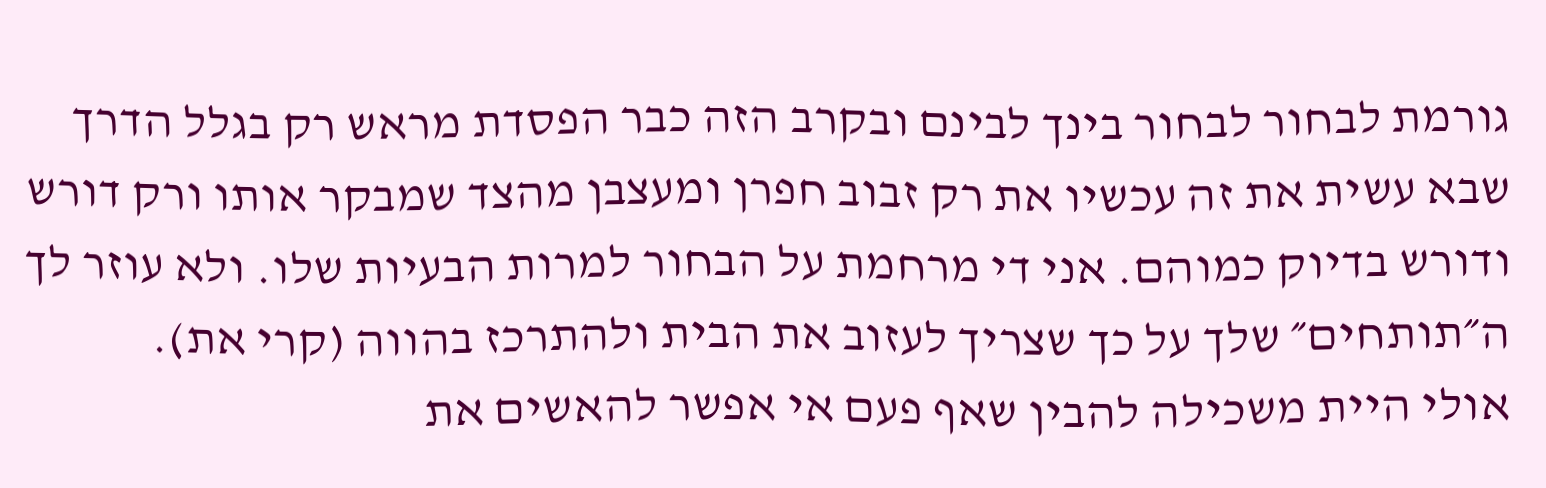גורמת לבחור לבחור בינך לבינם ובקרב הזה כבר הפסדת מראש רק בגלל הדרך שבא עשית את זה עכשיו את רק זבוב חפרן ומעצבן מהצד שמבקר אותו ורק דורש ודורש בדיוק כמוהם. אני די מרחמת על הבחור למרות הבעיות שלו. ולא עוזר לך ה״תותחים״ שלך על כך שצריך לעזוב את הבית ולהתרכז בהווה (קרי את).
אולי היית משכילה להבין שאף פעם אי אפשר להאשים את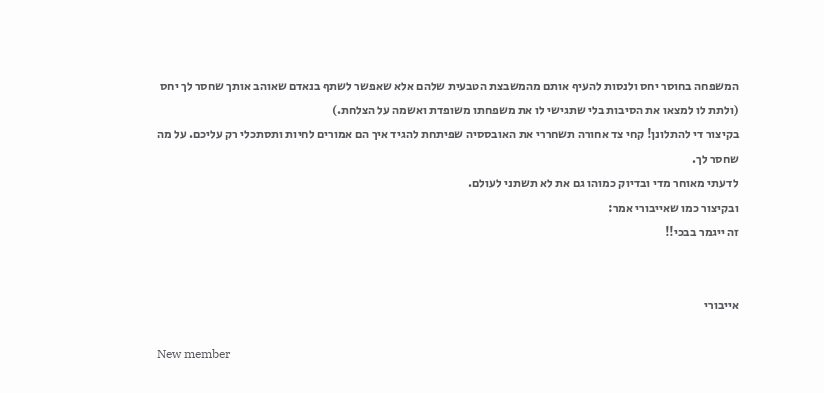המשפחה בחוסר יחס ולנסות להעיף אותם מהמשבצת הטבעית שלהם אלא שאפשר לשתף בנאדם שאוהב אותך שחסר לך יחס (ולתת לו למצאו את הסיבות בלי שתגישי לו את משפחתו משופדת ואשמה על הצלחת.)
בקיצור די להתלונן! קחי צד אחורה תשחררי את האובססיה שפיתחת להגיד איך הם אמורים לחיות ותסתכלי רק עליכם. על מה שחסר לך.
לדעתי מאוחר מדי ובדיוק כמוהו גם את לא תשתני לעולם.
ובקיצור כמו שאייבורי אמר:
זה ייגמר בבכי!!


אייבורי

New member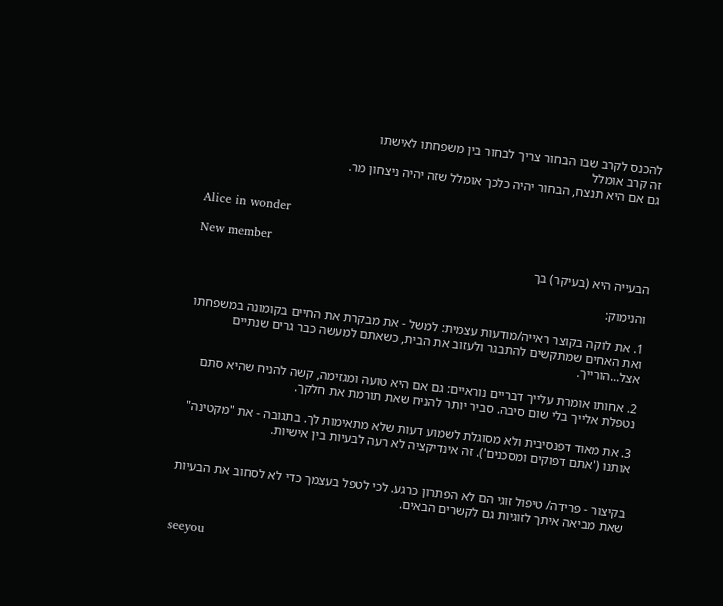להכנס לקרב שבו הבחור צריך לבחור בין משפחתו לאישתו
זה קרב אומלל
גם אם היא תנצח, הבחור יהיה כלכך אומלל שזה יהיה ניצחון מר.


Alice in wonder

New member
הבעייה היא (בעיקר) בך

והנימוק:

1. את לוקה בקוצר ראייה/מודעות עצמית: למשל - את מבקרת את החיים בקומונה במשפחתו ואת האחים שמתקשים להתבגר ולעזוב את הבית, כשאתם למעשה כבר גרים שנתיים אצל...הורייך.

2. אחותו אומרת עלייך דבריים נוראיים: גם אם היא טועה ומגזימה, קשה להניח שהיא סתם נטפלת אלייך בלי שום סיבה. סביר יותר להניח שאת תורמת את חלקך.

3. את מאוד דפנסיבית ולא מסוגלת לשמוע דעות שלא מתאימות לך. בתגובה - את "מקטינה" אותנו ('אתם דפוקים ומסכנים'). זה אינדיקציה לא רעה לבעיות בין אישיות.


בקיצור - פרידה/ טיפול זוגי הם לא הפתרון כרגע. לכי לטפל בעצמך כדי לא לסחוב את הבעיות שאת מביאה איתך לזוגיות גם לקשרים הבאים.


seeyou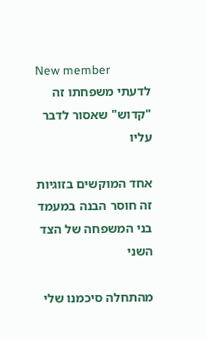New member
לדעתי משפחתו זה "קדוש" שאסור לדבר עליו

אחד המוקשים בזוגיות זה חוסר הבנה במעמד בני המשפחה של הצד השני

מהתחלה סיכמנו שלי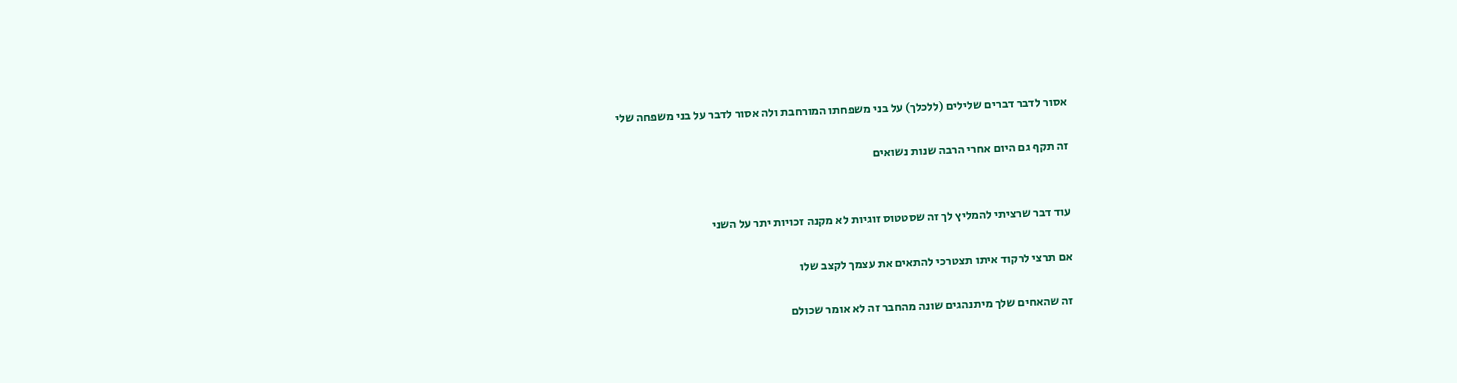אסור לדבר דברים שלילים (ללכלך) על בני משפחתו המורחבת ולה אסור לדבר על בני משפחה שלי

זה תקף גם היום אחרי הרבה שנות נשואים


עוד דבר שרציתי להמליץ לך זה שסטטוס זוגיות לא מקנה זכויות יתר על השני

אם תרצי לרקוד איתו תצטרכי להתאים את עצמך לקצב שלו

זה שהאחים שלך מיתנהגים שונה מהחבר זה לא אומר שכולם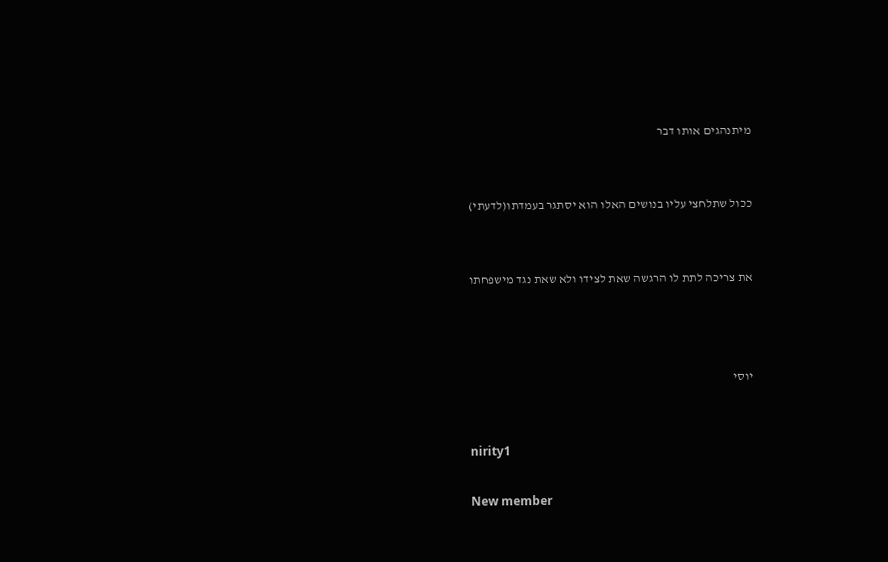מיתנהגים אותו דבר


ככול שתלחצי עליו בנושים האלו הוא יסתגר בעמדתו(לדעתי)


את צריכה לתת לו הרגשה שאת לצידו ולא שאת נגד מישפחתו



יוסי


nirity1

New member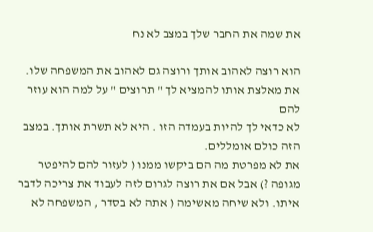את שמה את החבר שלך במצב לא נח

הוא רוצה לאהוב אותך ורוצה גם לאהוב את המשפחה שלו. את מאלצת אותו להמציא לך " תרוצים " על למה הוא עוזר להם
לא כדאי לך להיות בעמדה הזו . היא לא תשרת אותך. במצב הזה כולם אומללים.
את לא מפרטת מה הם ביקשו ממנו ( לעזור להם להיפטר מגופה ?) אבל אם את רוצה לגרום לזה לעבוד את צריכה לדבר איתו. ולא שיחה מאשימה ( אתה לא בסדר , המשפחה לא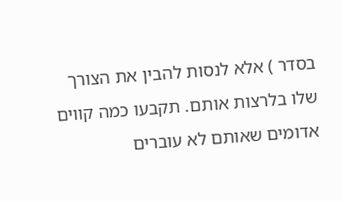בסדר ) אלא לנסות להבין את הצורך שלו בלרצות אותם. תקבעו כמה קווים אדומים שאותם לא עוברים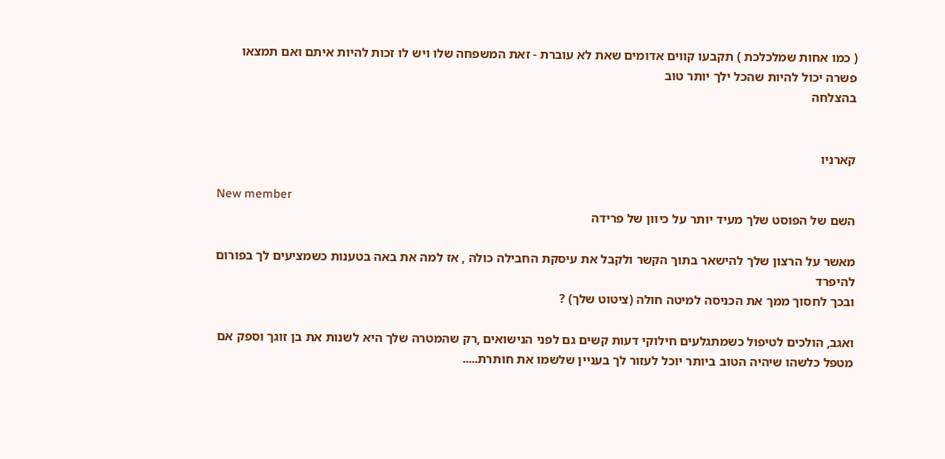( כמו אחות שמלכלכת ) תקבעו קווים אדומים שאת לא עוברת - זאת המשפחה שלו ויש לו זכות להיות איתם ואם תמצאו פשרה יכול להיות שהכל ילך יותר טוב
בהצלחה


קארניו

New member
השם של הפוסט שלך מעיד יותר על כיוון של פרידה

מאשר על הרצון שלך להישאר בתוך הקשר ולקבל את עיסקת החבילה כולה , אז למה את באה בטענות כשמציעים לך בפורום להיפרד
ובכך לחסוך ממך את הכניסה למיטה חולה (ציטוט שלך) ?

ואגב, הולכים לטיפול כשמתגלעים חילוקי דעות קשים גם לפני הנישואים ,רק שהמטרה שלך היא לשנות את בן זוגך וספק אם מטפל כלשהו שיהיה הטוב ביותר יוכל לעזור לך בעניין שלשמו את חותרת.....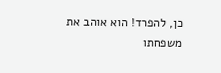כן, להפרד! הוא אוהב את משפחתו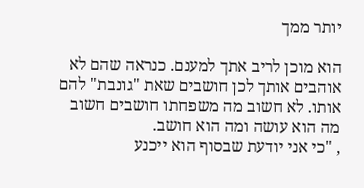יותר ממך

הוא מוכן לריב אתך למענם. כנראה שהם לא אוהבים אותך לכן חושבים שאת "גונבת" להם אותו. לא חשוב מה משפחתו חושבים חשוב מה הוא עושה ומה הוא חושב.
, "כי אני יודעת שבסוף הוא ייכנע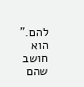להם." הוא חושב שהם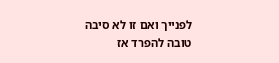לפנייך ואם זו לא סיבה טובה להפרד אז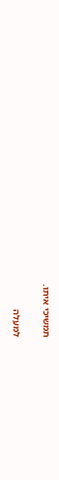תמשיכי איתו.

למעלה